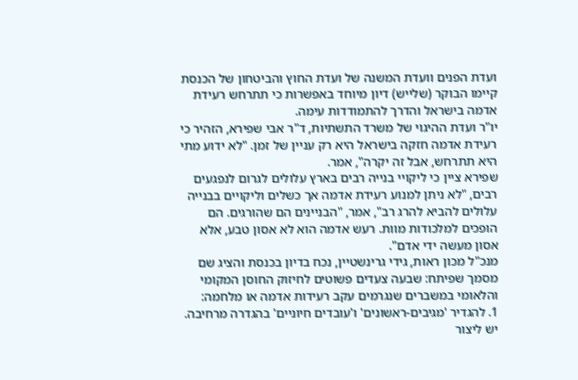ועדת הפנים וועדת המשנה של ועדת החוץ והביטחון של הכנסת קיימו הבוקר (שלייש) דיון מיוחד באפשרות כי תתרחש רעידת אדמה בישראל והדרך להתמודדות עימה.
יו"ר ועדת ההיגוי של משרד התשתיות, ד"ר אבי שפירא, הזהיר כי רעידת אדמה חזקה בישראל היא רק עניין של זמן. "לא ידוע מתי היא תתרחש, אבל זה יקרה", אמר.
שפירא ציין כי ליקויי בנייה רבים בארץ עלולים לגרום לנפגעים רבים, "לא ניתן למנוע רעידת אדמה אך כשלים וליקויים בבנייה עלולים להביא להרג רב", אמר, "הבניינים הם שהורגים. הם הופכים למלכודות מוות. רעש אדמה הוא לא אסון טבע, אלא אסון מעשה ידי אדם".
מנכ"ל מכון ראות, גידי גרינשטיין, נכח בדיון בכנסת והציג שם מסמך שפיתח: שבעה צעדים פשוטים לחיזוק החוסן המקומי והלאומי במשברים שנגרמים עקב רעידות אדמה או מלחמה:
1. להגדיר 'מגיבים-ראשונים' ו'עובדים חיוניים' בהגדרה מרחיבה. יש ליצור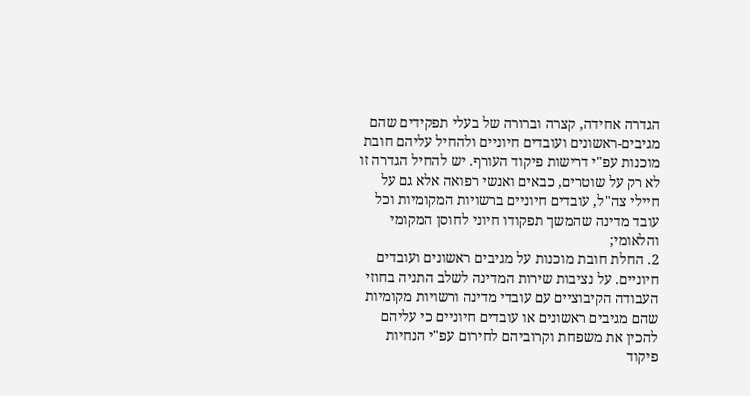הגדרה אחידה, קצרה וברורה של בעלי תפקידים שהם מגיבים-ראשונים ועובדים חיוניים ולהחיל עליהם חובת מוכנות עפ"י דרישות פיקוד העורף. יש להחיל הגדרה זו לא רק על שוטרים, כבאים ואנשי רפואה אלא גם על חיילי צה"ל, עובדים חיוניים ברשויות המקומיות וכל עובד מדינה שהמשך תפקודו חיוני לחוסן המקומי והלאומי;
2. החלת חובת מוכנות על מגיבים ראשונים ועובדים חיוניים. על נציבות שירות המדינה לשלב התניה בחוזי העבודה הקיבוציים עם עובדי מדינה ורשויות מקומיות שהם מגיבים ראשונים או עובדים חיוניים כי עליהם להכין את משפחת וקרוביהם לחירום עפ"י הנחיות פיקוד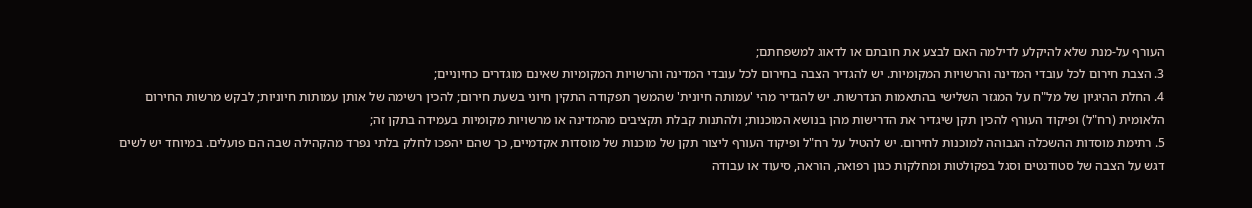העורף על-מנת שלא להיקלע לדילמה האם לבצע את חובתם או לדאוג למשפחתם;
3. הצבת חירום לכל עובדי המדינה והרשויות המקומיות. יש להגדיר הצבה בחירום לכל עובדי המדינה והרשויות המקומיות שאינם מוגדרים כחיוניים;
4. החלת ההיגיון של מל"ח על המגזר השלישי בהתאמות הנדרשות. יש להגדיר מהי 'עמותה חיונית' שהמשך תפקודה התקין חיוני בשעת חירום; להכין רשימה של אותן עמותות חיוניות; לבקש מרשות החירום הלאומית (רח"ל) ופיקוד העורף להכין תקן שיגדיר את הדרישות מהן בנושא המוכנות; ולהתנות קבלת תקציבים מהמדינה או מרשויות מקומיות בעמידה בתקן זה;
5. רתימת מוסדות ההשכלה הגבוהה למוכנות לחירום. יש להטיל על רח"ל ופיקוד העורף ליצור תקן של מוכנות של מוסדות אקדמיים, כך שהם יהפכו לחלק בלתי נפרד מהקהילה שבה הם פועלים. במיוחד יש לשים דגש על הצבה של סטודנטים וסגל בפקולטות ומחלקות כגון רפואה, הוראה, סיעוד או עבודה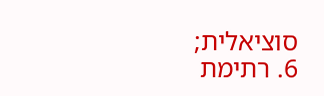סוציאלית;
6. רתימת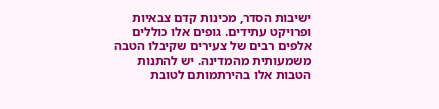ישיבות הסדר, מכינות קדם צבאיות ופרויקט עתידים. גופים אלו כוללים אלפים רבים של צעירים שקיבלו הטבה משמעותית מהמדינה. יש להתנות הטבות אלו בהירתמותם לטובת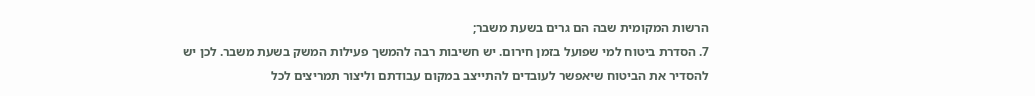הרשות המקומית שבה הם גרים בשעת משבר;
7. הסדרת ביטוח למי שפועל בזמן חירום. יש חשיבות רבה להמשך פעילות המשק בשעת משבר. לכן יש להסדיר את הביטוח שיאפשר לעובדים להתייצב במקום עבודתם וליצור תמריצים לכל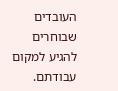העובדים שבוחרים להגיע למקום עבודתם.